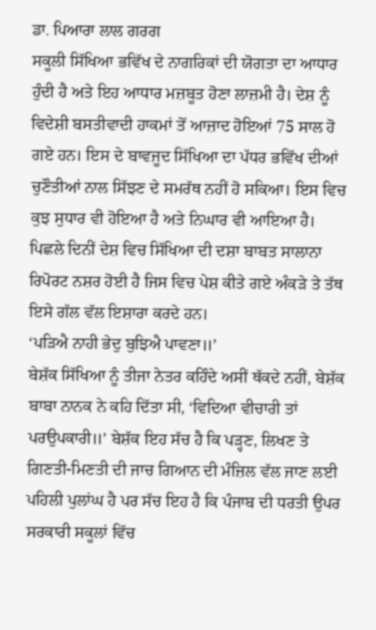ਡਾ. ਪਿਆਰਾ ਲਾਲ ਗਰਗ
ਸਕੂਲੀ ਸਿੱਖਿਆ ਭਵਿੱਖ ਦੇ ਨਾਗਰਿਕਾਂ ਦੀ ਯੋਗਤਾ ਦਾ ਆਧਾਰ ਹੁੰਦੀ ਹੈ ਅਤੇ ਇਹ ਆਧਾਰ ਮਜ਼ਬੂਤ ਹੋਣਾ ਲਾਜ਼ਮੀ ਹੈ। ਦੇਸ਼ ਨੂੰ ਵਿਦੇਸ਼ੀ ਬਸਤੀਵਾਦੀ ਹਾਕਮਾਂ ਤੋਂ ਆਜ਼ਾਦ ਹੋਇਆਂ 75 ਸਾਲ ਹੋ ਗਏ ਹਨ। ਇਸ ਦੇ ਬਾਵਜੂਦ ਸਿੱਖਿਆ ਦਾ ਪੱਧਰ ਭਵਿੱਖ ਦੀਆਂ ਚੁਣੌਤੀਆਂ ਨਾਲ ਸਿੱਝਣ ਦੇ ਸਮਰੱਥ ਨਹੀਂ ਹੋ ਸਕਿਆ। ਇਸ ਵਿਚ ਕੁਝ ਸੁਧਾਰ ਵੀ ਹੋਇਆ ਹੈ ਅਤੇ ਨਿਘਾਰ ਵੀ ਆਇਆ ਹੈ। ਪਿਛਲੇ ਦਿਨੀਂ ਦੇਸ਼ ਵਿਚ ਸਿੱਖਿਆ ਦੀ ਦਸ਼ਾ ਬਾਬਤ ਸਾਲਾਨਾ ਰਿਪੋਰਟ ਨਸ਼ਰ ਹੋਈ ਹੈ ਜਿਸ ਵਿਚ ਪੇਸ਼ ਕੀਤੇ ਗਏ ਅੰਕੜੇ ਤੇ ਤੱਥ ਇਸੇ ਗੱਲ ਵੱਲ ਇਸ਼ਾਰਾ ਕਰਦੇ ਹਨ।
‘ਪੜਿਐ ਨਾਹੀ ਭੇਦੁ ਬੁਝਿਐ ਪਾਵਣਾ॥’
ਬੇਸ਼ੱਕ ਸਿੱਖਿਆ ਨੂੰ ਤੀਜਾ ਨੇਤਰ ਕਹਿੰਦੇ ਅਸੀਂ ਥੱਕਦੇ ਨਹੀਂ, ਬੇਸ਼ੱਕ ਬਾਬਾ ਨਾਨਕ ਨੇ ਕਹਿ ਦਿੱਤਾ ਸੀ, ‘ਵਿਦਿਆ ਵੀਚਾਰੀ ਤਾਂ ਪਰਉਪਕਾਰੀ॥’ ਬੇਸ਼ੱਕ ਇਹ ਸੱਚ ਹੈ ਕਿ ਪੜ੍ਹਣ, ਲਿਖਣ ਤੇ ਗਿਣਤੀ-ਮਿਣਤੀ ਦੀ ਜਾਚ ਗਿਆਨ ਦੀ ਮੰਜ਼ਿਲ ਵੱਲ ਜਾਣ ਲਈ ਪਹਿਲੀ ਪੁਲਾਂਘ ਹੈ ਪਰ ਸੱਚ ਇਹ ਹੈ ਕਿ ਪੰਜਾਬ ਦੀ ਧਰਤੀ ਉਪਰ ਸਰਕਾਰੀ ਸਕੂਲਾਂ ਵਿੱਚ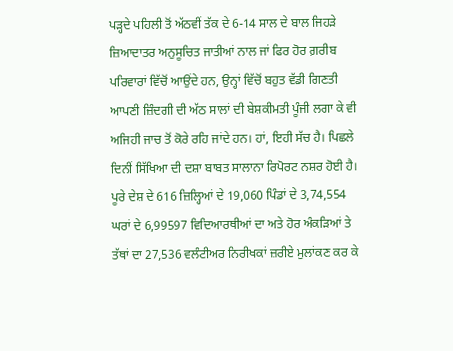ਪੜ੍ਹਦੇ ਪਹਿਲੀ ਤੋਂ ਅੱਠਵੀਂ ਤੱਕ ਦੇ 6-14 ਸਾਲ ਦੇ ਬਾਲ ਜਿਹੜੇ ਜ਼ਿਆਦਾਤਰ ਅਨੁਸੂਚਿਤ ਜਾਤੀਆਂ ਨਾਲ ਜਾਂ ਫਿਰ ਹੋਰ ਗ਼ਰੀਬ ਪਰਿਵਾਰਾਂ ਵਿੱਚੋਂ ਆਉਂਦੇ ਹਨ, ਉਨ੍ਹਾਂ ਵਿੱਚੋਂ ਬਹੁਤ ਵੱਡੀ ਗਿਣਤੀ ਆਪਣੀ ਜ਼ਿੰਦਗੀ ਦੀ ਅੱਠ ਸਾਲਾਂ ਦੀ ਬੇਸ਼ਕੀਮਤੀ ਪੂੰਜੀ ਲਗਾ ਕੇ ਵੀ ਅਜਿਹੀ ਜਾਚ ਤੋਂ ਕੋਰੇ ਰਹਿ ਜਾਂਦੇ ਹਨ। ਹਾਂ, ਇਹੀ ਸੱਚ ਹੈ। ਪਿਛਲੇ ਦਿਨੀਂ ਸਿੱਖਿਆ ਦੀ ਦਸ਼ਾ ਬਾਬਤ ਸਾਲਾਨਾ ਰਿਪੋਰਟ ਨਸ਼ਰ ਹੋਈ ਹੈ।
ਪੂਰੇ ਦੇਸ਼ ਦੇ 616 ਜ਼ਿਲ੍ਹਿਆਂ ਦੇ 19,060 ਪਿੰਡਾਂ ਦੇ 3,74,554 ਘਰਾਂ ਦੇ 6,99597 ਵਿਦਿਆਰਥੀਆਂ ਦਾ ਅਤੇ ਹੋਰ ਅੰਕੜਿਆਂ ਤੇ ਤੱਥਾਂ ਦਾ 27,536 ਵਲੰਟੀਅਰ ਨਿਰੀਖਕਾਂ ਜ਼ਰੀਏ ਮੁਲਾਂਕਣ ਕਰ ਕੇ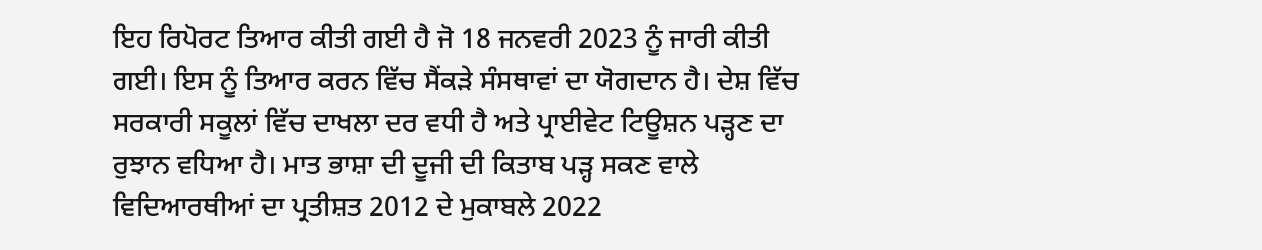ਇਹ ਰਿਪੋਰਟ ਤਿਆਰ ਕੀਤੀ ਗਈ ਹੈ ਜੋ 18 ਜਨਵਰੀ 2023 ਨੂੰ ਜਾਰੀ ਕੀਤੀ ਗਈ। ਇਸ ਨੂੰ ਤਿਆਰ ਕਰਨ ਵਿੱਚ ਸੈਂਕੜੇ ਸੰਸਥਾਵਾਂ ਦਾ ਯੋਗਦਾਨ ਹੈ। ਦੇਸ਼ ਵਿੱਚ ਸਰਕਾਰੀ ਸਕੂਲਾਂ ਵਿੱਚ ਦਾਖਲਾ ਦਰ ਵਧੀ ਹੈ ਅਤੇ ਪ੍ਰਾਈਵੇਟ ਟਿਊਸ਼ਨ ਪੜ੍ਹਣ ਦਾ ਰੁਝਾਨ ਵਧਿਆ ਹੈ। ਮਾਤ ਭਾਸ਼ਾ ਦੀ ਦੂਜੀ ਦੀ ਕਿਤਾਬ ਪੜ੍ਹ ਸਕਣ ਵਾਲੇ ਵਿਦਿਆਰਥੀਆਂ ਦਾ ਪ੍ਰਤੀਸ਼ਤ 2012 ਦੇ ਮੁਕਾਬਲੇ 2022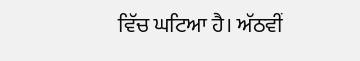ਵਿੱਚ ਘਟਿਆ ਹੈ। ਅੱਠਵੀਂ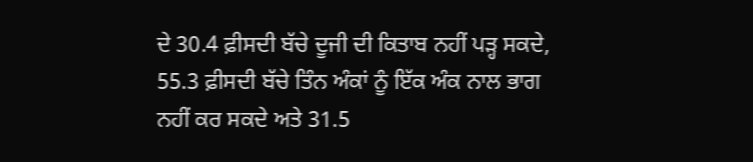ਦੇ 30.4 ਫ਼ੀਸਦੀ ਬੱਚੇ ਦੂਜੀ ਦੀ ਕਿਤਾਬ ਨਹੀਂ ਪੜ੍ਹ ਸਕਦੇ, 55.3 ਫ਼ੀਸਦੀ ਬੱਚੇ ਤਿੰਨ ਅੰਕਾਂ ਨੂੰ ਇੱਕ ਅੰਕ ਨਾਲ ਭਾਗ ਨਹੀਂ ਕਰ ਸਕਦੇ ਅਤੇ 31.5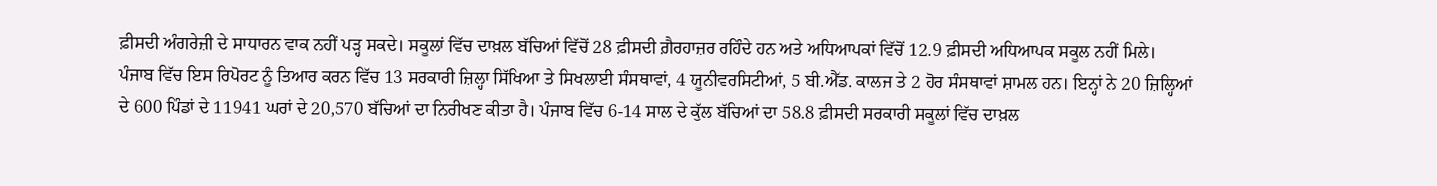ਫ਼ੀਸਦੀ ਅੰਗਰੇਜ਼ੀ ਦੇ ਸਾਧਾਰਨ ਵਾਕ ਨਹੀਂ ਪੜ੍ਹ ਸਕਦੇ। ਸਕੂਲਾਂ ਵਿੱਚ ਦਾਖ਼ਲ ਬੱਚਿਆਂ ਵਿੱਚੋਂ 28 ਫ਼ੀਸਦੀ ਗ਼ੈਰਹਾਜ਼ਰ ਰਹਿੰਦੇ ਹਨ ਅਤੇ ਅਧਿਆਪਕਾਂ ਵਿੱਚੋਂ 12.9 ਫ਼ੀਸਦੀ ਅਧਿਆਪਕ ਸਕੂਲ ਨਹੀਂ ਮਿਲੇ।
ਪੰਜਾਬ ਵਿੱਚ ਇਸ ਰਿਪੋਰਟ ਨੂੰ ਤਿਆਰ ਕਰਨ ਵਿੱਚ 13 ਸਰਕਾਰੀ ਜ਼ਿਲ੍ਹਾ ਸਿੱਖਿਆ ਤੇ ਸਿਖਲਾਈ ਸੰਸਥਾਵਾਂ, 4 ਯੂਨੀਵਰਸਿਟੀਆਂ, 5 ਬੀ.ਐੱਡ. ਕਾਲਜ ਤੇ 2 ਹੋਰ ਸੰਸਥਾਵਾਂ ਸ਼ਾਮਲ ਹਨ। ਇਨ੍ਹਾਂ ਨੇ 20 ਜ਼ਿਲ੍ਹਿਆਂ ਦੇ 600 ਪਿੰਡਾਂ ਦੇ 11941 ਘਰਾਂ ਦੇ 20,570 ਬੱਚਿਆਂ ਦਾ ਨਿਰੀਖਣ ਕੀਤਾ ਹੈ। ਪੰਜਾਬ ਵਿੱਚ 6-14 ਸਾਲ ਦੇ ਕੁੱਲ ਬੱਚਿਆਂ ਦਾ 58.8 ਫ਼ੀਸਦੀ ਸਰਕਾਰੀ ਸਕੂਲਾਂ ਵਿੱਚ ਦਾਖ਼ਲ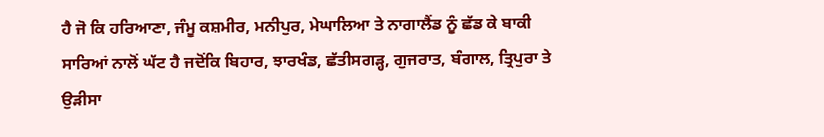ਹੈ ਜੋ ਕਿ ਹਰਿਆਣਾ, ਜੰਮੂ ਕਸ਼ਮੀਰ, ਮਨੀਪੁਰ, ਮੇਘਾਲਿਆ ਤੇ ਨਾਗਾਲੈਂਡ ਨੂੰ ਛੱਡ ਕੇ ਬਾਕੀ ਸਾਰਿਆਂ ਨਾਲੋਂ ਘੱਟ ਹੈ ਜਦੋਂਕਿ ਬਿਹਾਰ, ਝਾਰਖੰਡ, ਛੱਤੀਸਗੜ੍ਹ, ਗੁਜਰਾਤ, ਬੰਗਾਲ, ਤ੍ਰਿਪੁਰਾ ਤੇ ਉੜੀਸਾ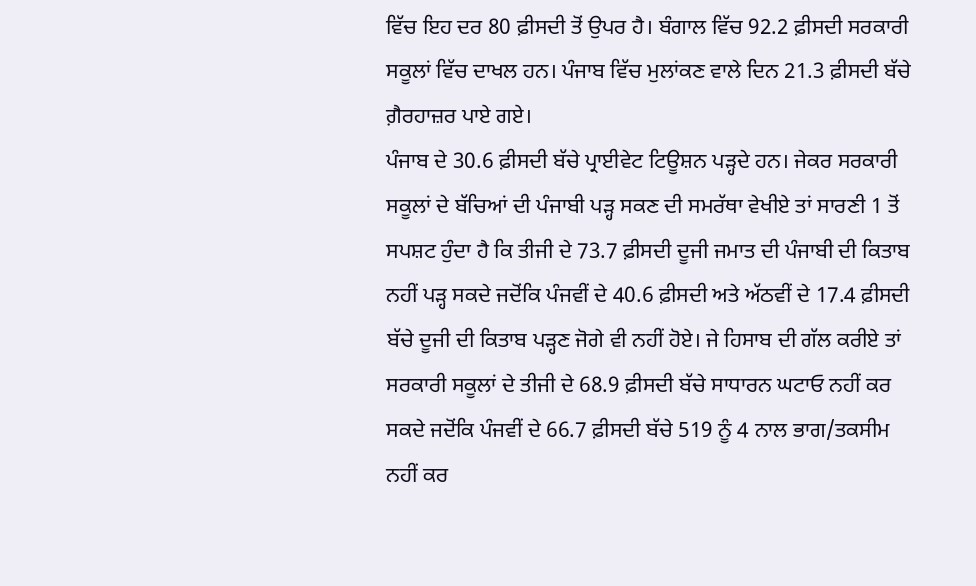ਵਿੱਚ ਇਹ ਦਰ 80 ਫ਼ੀਸਦੀ ਤੋਂ ਉਪਰ ਹੈ। ਬੰਗਾਲ ਵਿੱਚ 92.2 ਫ਼ੀਸਦੀ ਸਰਕਾਰੀ ਸਕੂਲਾਂ ਵਿੱਚ ਦਾਖਲ ਹਨ। ਪੰਜਾਬ ਵਿੱਚ ਮੁਲਾਂਕਣ ਵਾਲੇ ਦਿਨ 21.3 ਫ਼ੀਸਦੀ ਬੱਚੇ ਗ਼ੈਰਹਾਜ਼ਰ ਪਾਏ ਗਏ।
ਪੰਜਾਬ ਦੇ 30.6 ਫ਼ੀਸਦੀ ਬੱਚੇ ਪ੍ਰਾਈਵੇਟ ਟਿਊਸ਼ਨ ਪੜ੍ਹਦੇ ਹਨ। ਜੇਕਰ ਸਰਕਾਰੀ ਸਕੂਲਾਂ ਦੇ ਬੱਚਿਆਂ ਦੀ ਪੰਜਾਬੀ ਪੜ੍ਹ ਸਕਣ ਦੀ ਸਮਰੱਥਾ ਵੇਖੀਏ ਤਾਂ ਸਾਰਣੀ 1 ਤੋਂ ਸਪਸ਼ਟ ਹੁੰਦਾ ਹੈ ਕਿ ਤੀਜੀ ਦੇ 73.7 ਫ਼ੀਸਦੀ ਦੂਜੀ ਜਮਾਤ ਦੀ ਪੰਜਾਬੀ ਦੀ ਕਿਤਾਬ ਨਹੀਂ ਪੜ੍ਹ ਸਕਦੇ ਜਦੋਂਕਿ ਪੰਜਵੀਂ ਦੇ 40.6 ਫ਼ੀਸਦੀ ਅਤੇ ਅੱਠਵੀਂ ਦੇ 17.4 ਫ਼ੀਸਦੀ ਬੱਚੇ ਦੂਜੀ ਦੀ ਕਿਤਾਬ ਪੜ੍ਹਣ ਜੋਗੇ ਵੀ ਨਹੀਂ ਹੋਏ। ਜੇ ਹਿਸਾਬ ਦੀ ਗੱਲ ਕਰੀਏ ਤਾਂ ਸਰਕਾਰੀ ਸਕੂਲਾਂ ਦੇ ਤੀਜੀ ਦੇ 68.9 ਫ਼ੀਸਦੀ ਬੱਚੇ ਸਾਧਾਰਨ ਘਟਾਓ ਨਹੀਂ ਕਰ ਸਕਦੇ ਜਦੋਂਕਿ ਪੰਜਵੀਂ ਦੇ 66.7 ਫ਼ੀਸਦੀ ਬੱਚੇ 519 ਨੂੰ 4 ਨਾਲ ਭਾਗ/ਤਕਸੀਮ ਨਹੀਂ ਕਰ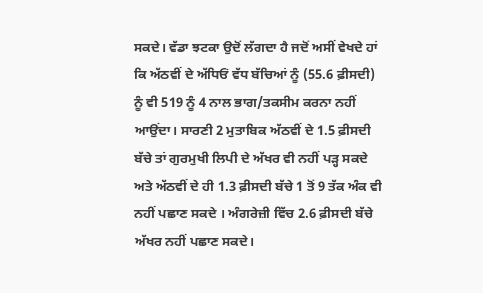ਸਕਦੇ। ਵੱਡਾ ਝਟਕਾ ਉਦੋਂ ਲੱਗਦਾ ਹੈ ਜਦੋਂ ਅਸੀਂ ਵੇਖਦੇ ਹਾਂ ਕਿ ਅੱਠਵੀਂ ਦੇ ਅੱਧਿਓਂ ਵੱਧ ਬੱਚਿਆਂ ਨੂੰ (55.6 ਫ਼ੀਸਦੀ) ਨੂੰ ਵੀ 519 ਨੂੰ 4 ਨਾਲ ਭਾਗ/ਤਕਸੀਮ ਕਰਨਾ ਨਹੀਂ ਆਉਂਦਾ। ਸਾਰਣੀ 2 ਮੁਤਾਬਿਕ ਅੱਠਵੀਂ ਦੇ 1.5 ਫ਼ੀਸਦੀ ਬੱਚੇ ਤਾਂ ਗੁਰਮੁਖੀ ਲਿਪੀ ਦੇ ਅੱਖਰ ਵੀ ਨਹੀਂ ਪੜ੍ਹ ਸਕਦੇ ਅਤੇ ਅੱਠਵੀਂ ਦੇ ਹੀ 1.3 ਫ਼ੀਸਦੀ ਬੱਚੇ 1 ਤੋਂ 9 ਤੱਕ ਅੰਕ ਵੀ ਨਹੀਂ ਪਛਾਣ ਸਕਦੇ । ਅੰਗਰੇਜ਼ੀ ਵਿੱਚ 2.6 ਫ਼ੀਸਦੀ ਬੱਚੇ ਅੱਖਰ ਨਹੀਂ ਪਛਾਣ ਸਕਦੇ।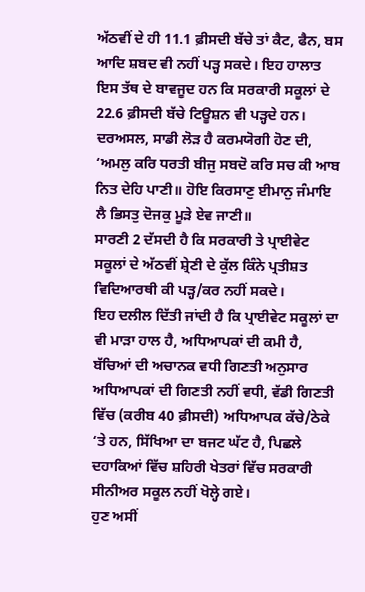ਅੱਠਵੀਂ ਦੇ ਹੀ 11.1 ਫ਼ੀਸਦੀ ਬੱਚੇ ਤਾਂ ਕੈਟ, ਫੈਨ, ਬਸ ਆਦਿ ਸ਼ਬਦ ਵੀ ਨਹੀਂ ਪੜ੍ਹ ਸਕਦੇ। ਇਹ ਹਾਲਾਤ ਇਸ ਤੱਥ ਦੇ ਬਾਵਜੂਦ ਹਨ ਕਿ ਸਰਕਾਰੀ ਸਕੂਲਾਂ ਦੇ 22.6 ਫ਼ੀਸਦੀ ਬੱਚੇ ਟਿਊਸ਼ਨ ਵੀ ਪੜ੍ਹਦੇ ਹਨ। ਦਰਅਸਲ, ਸਾਡੀ ਲੋੜ ਹੈ ਕਰਮਯੋਗੀ ਹੋਣ ਦੀ, ‘ਅਮਲੁ ਕਰਿ ਧਰਤੀ ਬੀਜੁ ਸਬਦੋ ਕਰਿ ਸਚ ਕੀ ਆਬ ਨਿਤ ਦੇਹਿ ਪਾਣੀ॥ ਹੋਇ ਕਿਰਸਾਣੁ ਈਮਾਨੁ ਜੰਮਾਇ ਲੈ ਭਿਸਤੁ ਦੋਜਕੁ ਮੂੜੇ ਏਵ ਜਾਣੀ॥
ਸਾਰਣੀ 2 ਦੱਸਦੀ ਹੈ ਕਿ ਸਰਕਾਰੀ ਤੇ ਪ੍ਰਾਈਵੇਟ ਸਕੂਲਾਂ ਦੇ ਅੱਠਵੀਂ ਸ਼੍ਰੇਣੀ ਦੇ ਕੁੱਲ ਕਿੰਨੇ ਪ੍ਰਤੀਸ਼ਤ ਵਿਦਿਆਰਥੀ ਕੀ ਪੜ੍ਹ/ਕਰ ਨਹੀਂ ਸਕਦੇ।
ਇਹ ਦਲੀਲ ਦਿੱਤੀ ਜਾਂਦੀ ਹੈ ਕਿ ਪ੍ਰਾਈਵੇਟ ਸਕੂਲਾਂ ਦਾ ਵੀ ਮਾੜਾ ਹਾਲ ਹੈ, ਅਧਿਆਪਕਾਂ ਦੀ ਕਮੀ ਹੈ, ਬੱਚਿਆਂ ਦੀ ਅਚਾਨਕ ਵਧੀ ਗਿਣਤੀ ਅਨੁਸਾਰ ਅਧਿਆਪਕਾਂ ਦੀ ਗਿਣਤੀ ਨਹੀਂ ਵਧੀ, ਵੱਡੀ ਗਿਣਤੀ ਵਿੱਚ (ਕਰੀਬ 40 ਫ਼ੀਸਦੀ) ਅਧਿਆਪਕ ਕੱਚੇ/ਠੇਕੇ ‘ਤੇ ਹਨ, ਸਿੱਖਿਆ ਦਾ ਬਜਟ ਘੱਟ ਹੈ, ਪਿਛਲੇ ਦਹਾਕਿਆਂ ਵਿੱਚ ਸ਼ਹਿਰੀ ਖੇਤਰਾਂ ਵਿੱਚ ਸਰਕਾਰੀ ਸੀਨੀਅਰ ਸਕੂਲ ਨਹੀਂ ਖੋਲ੍ਹੇ ਗਏ।
ਹੁਣ ਅਸੀਂ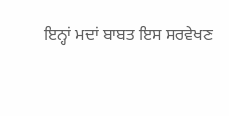ਇਨ੍ਹਾਂ ਮਦਾਂ ਬਾਬਤ ਇਸ ਸਰਵੇਖਣ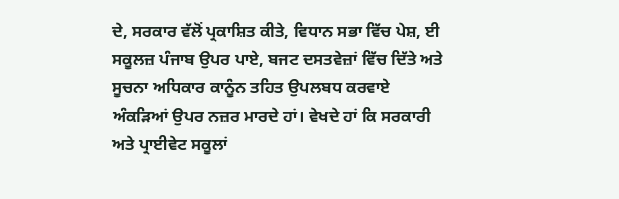ਦੇ, ਸਰਕਾਰ ਵੱਲੋਂ ਪ੍ਰਕਾਸ਼ਿਤ ਕੀਤੇ, ਵਿਧਾਨ ਸਭਾ ਵਿੱਚ ਪੇਸ਼, ਈ ਸਕੂਲਜ਼ ਪੰਜਾਬ ਉਪਰ ਪਾਏ, ਬਜਟ ਦਸਤਵੇਜ਼ਾਂ ਵਿੱਚ ਦਿੱਤੇ ਅਤੇ ਸੂਚਨਾ ਅਧਿਕਾਰ ਕਾਨੂੰਨ ਤਹਿਤ ਉਪਲਬਧ ਕਰਵਾਏ ਅੰਕੜਿਆਂ ਉਪਰ ਨਜ਼ਰ ਮਾਰਦੇ ਹਾਂ। ਵੇਖਦੇ ਹਾਂ ਕਿ ਸਰਕਾਰੀ ਅਤੇ ਪ੍ਰਾਈਵੇਟ ਸਕੂਲਾਂ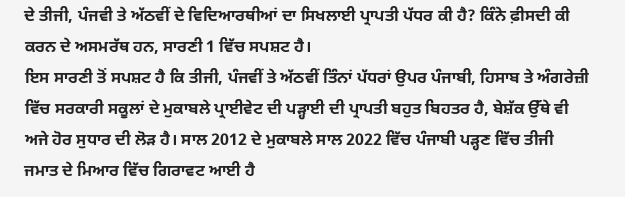ਦੇ ਤੀਜੀ, ਪੰਜਵੀ ਤੇ ਅੱਠਵੀਂ ਦੇ ਵਿਦਿਆਰਥੀਆਂ ਦਾ ਸਿਖਲਾਈ ਪ੍ਰਾਪਤੀ ਪੱਧਰ ਕੀ ਹੈ? ਕਿੰਨੇ ਫ਼ੀਸਦੀ ਕੀ ਕਰਨ ਦੇ ਅਸਮਰੱਥ ਹਨ, ਸਾਰਣੀ 1 ਵਿੱਚ ਸਪਸ਼ਟ ਹੈ।
ਇਸ ਸਾਰਣੀ ਤੋਂ ਸਪਸ਼ਟ ਹੈ ਕਿ ਤੀਜੀ, ਪੰਜਵੀਂ ਤੇ ਅੱਠਵੀਂ ਤਿੰਨਾਂ ਪੱਧਰਾਂ ਉਪਰ ਪੰਜਾਬੀ, ਹਿਸਾਬ ਤੇ ਅੰਗਰੇਜ਼ੀ ਵਿੱਚ ਸਰਕਾਰੀ ਸਕੂਲਾਂ ਦੇ ਮੁਕਾਬਲੇ ਪ੍ਰਾਈਵੇਟ ਦੀ ਪੜ੍ਹਾਈ ਦੀ ਪ੍ਰਾਪਤੀ ਬਹੁਤ ਬਿਹਤਰ ਹੈ, ਬੇਸ਼ੱਕ ਉੱਥੇ ਵੀ ਅਜੇ ਹੋਰ ਸੁਧਾਰ ਦੀ ਲੋੜ ਹੈ। ਸਾਲ 2012 ਦੇ ਮੁਕਾਬਲੇ ਸਾਲ 2022 ਵਿੱਚ ਪੰਜਾਬੀ ਪੜ੍ਹਣ ਵਿੱਚ ਤੀਜੀ ਜਮਾਤ ਦੇ ਮਿਆਰ ਵਿੱਚ ਗਿਰਾਵਟ ਆਈ ਹੈ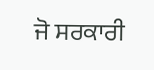ਜੋ ਸਰਕਾਰੀ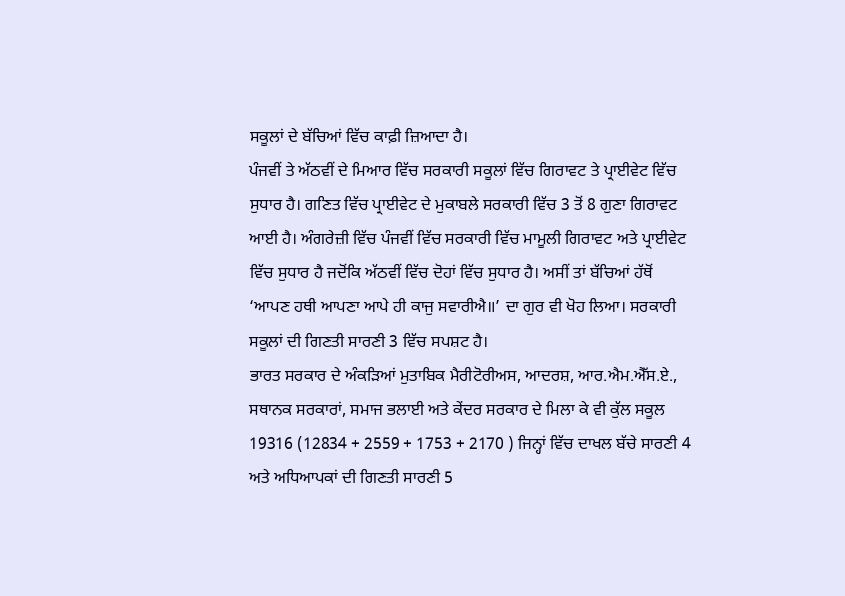ਸਕੂਲਾਂ ਦੇ ਬੱਚਿਆਂ ਵਿੱਚ ਕਾਫ਼ੀ ਜ਼ਿਆਦਾ ਹੈ।
ਪੰਜਵੀਂ ਤੇ ਅੱਠਵੀਂ ਦੇ ਮਿਆਰ ਵਿੱਚ ਸਰਕਾਰੀ ਸਕੂਲਾਂ ਵਿੱਚ ਗਿਰਾਵਟ ਤੇ ਪ੍ਰਾਈਵੇਟ ਵਿੱਚ ਸੁਧਾਰ ਹੈ। ਗਣਿਤ ਵਿੱਚ ਪ੍ਰਾਈਵੇਟ ਦੇ ਮੁਕਾਬਲੇ ਸਰਕਾਰੀ ਵਿੱਚ 3 ਤੋਂ 8 ਗੁਣਾ ਗਿਰਾਵਟ ਆਈ ਹੈ। ਅੰਗਰੇਜ਼ੀ ਵਿੱਚ ਪੰਜਵੀਂ ਵਿੱਚ ਸਰਕਾਰੀ ਵਿੱਚ ਮਾਮੂਲੀ ਗਿਰਾਵਟ ਅਤੇ ਪ੍ਰਾਈਵੇਟ ਵਿੱਚ ਸੁਧਾਰ ਹੈ ਜਦੋਂਕਿ ਅੱਠਵੀਂ ਵਿੱਚ ਦੋਹਾਂ ਵਿੱਚ ਸੁਧਾਰ ਹੈ। ਅਸੀਂ ਤਾਂ ਬੱਚਿਆਂ ਹੱਥੋਂ ‘ਆਪਣ ਹਥੀ ਆਪਣਾ ਆਪੇ ਹੀ ਕਾਜੁ ਸਵਾਰੀਐ॥’ ਦਾ ਗੁਰ ਵੀ ਖੋਹ ਲਿਆ। ਸਰਕਾਰੀ ਸਕੂਲਾਂ ਦੀ ਗਿਣਤੀ ਸਾਰਣੀ 3 ਵਿੱਚ ਸਪਸ਼ਟ ਹੈ।
ਭਾਰਤ ਸਰਕਾਰ ਦੇ ਅੰਕੜਿਆਂ ਮੁਤਾਬਿਕ ਮੈਰੀਟੋਰੀਅਸ, ਆਦਰਸ਼, ਆਰ.ਐਮ.ਐੱਸ.ਏ., ਸਥਾਨਕ ਸਰਕਾਰਾਂ, ਸਮਾਜ ਭਲਾਈ ਅਤੇ ਕੇਂਦਰ ਸਰਕਾਰ ਦੇ ਮਿਲਾ ਕੇ ਵੀ ਕੁੱਲ ਸਕੂਲ 19316 (12834 + 2559 + 1753 + 2170 ) ਜਿਨ੍ਹਾਂ ਵਿੱਚ ਦਾਖਲ ਬੱਚੇ ਸਾਰਣੀ 4 ਅਤੇ ਅਧਿਆਪਕਾਂ ਦੀ ਗਿਣਤੀ ਸਾਰਣੀ 5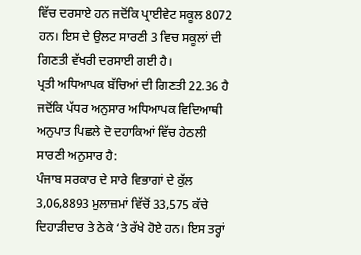ਵਿੱਚ ਦਰਸਾਏ ਹਨ ਜਦੋਂਕਿ ਪ੍ਰਾਈਵੇਟ ਸਕੂਲ 8072 ਹਨ। ਇਸ ਦੇ ਉਲਟ ਸਾਰਣੀ 3 ਵਿਚ ਸਕੂਲਾਂ ਦੀ ਗਿਣਤੀ ਵੱਖਰੀ ਦਰਸਾਈ ਗਈ ਹੈ।
ਪ੍ਰਤੀ ਅਧਿਆਪਕ ਬੱਚਿਆਂ ਦੀ ਗਿਣਤੀ 22.36 ਹੈ ਜਦੋਂਕਿ ਪੱਧਰ ਅਨੁਸਾਰ ਅਧਿਆਪਕ ਵਿਦਿਆਥੀ ਅਨੁਪਾਤ ਪਿਛਲੇ ਦੋ ਦਹਾਕਿਆਂ ਵਿੱਚ ਹੇਠਲੀ ਸਾਰਣੀ ਅਨੁਸਾਰ ਹੈ:
ਪੰਜਾਬ ਸਰਕਾਰ ਦੇ ਸਾਰੇ ਵਿਭਾਗਾਂ ਦੇ ਕੁੱਲ 3,06,8893 ਮੁਲਾਜ਼ਮਾਂ ਵਿੱਚੋਂ 33,575 ਕੱਚੇ ਦਿਹਾੜੀਦਾਰ ਤੇ ਠੇਕੇ ‘ਤੇ ਰੱਖੇ ਹੋਏ ਹਨ। ਇਸ ਤਰ੍ਹਾਂ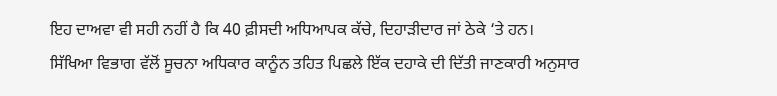ਇਹ ਦਾਅਵਾ ਵੀ ਸਹੀ ਨਹੀਂ ਹੈ ਕਿ 40 ਫ਼ੀਸਦੀ ਅਧਿਆਪਕ ਕੱਚੇ, ਦਿਹਾੜੀਦਾਰ ਜਾਂ ਠੇਕੇ ‘ਤੇ ਹਨ।
ਸਿੱਖਿਆ ਵਿਭਾਗ ਵੱਲੋਂ ਸੂਚਨਾ ਅਧਿਕਾਰ ਕਾਨੂੰਨ ਤਹਿਤ ਪਿਛਲੇ ਇੱਕ ਦਹਾਕੇ ਦੀ ਦਿੱਤੀ ਜਾਣਕਾਰੀ ਅਨੁਸਾਰ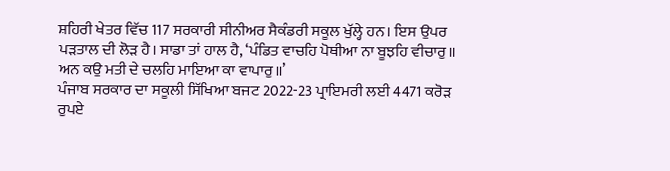ਸ਼ਹਿਰੀ ਖੇਤਰ ਵਿੱਚ 117 ਸਰਕਾਰੀ ਸੀਨੀਅਰ ਸੈਕੰਡਰੀ ਸਕੂਲ ਖੁੱਲ੍ਹੇ ਹਨ। ਇਸ ਉਪਰ ਪੜਤਾਲ ਦੀ ਲੋੜ ਹੈ। ਸਾਡਾ ਤਾਂ ਹਾਲ ਹੈ, ‘ਪੰਡਿਤ ਵਾਚਹਿ ਪੋਥੀਆ ਨਾ ਬੂਝਹਿ ਵੀਚਾਰੁ॥ ਅਨ ਕਉ ਮਤੀ ਦੇ ਚਲਹਿ ਮਾਇਆ ਕਾ ਵਾਪਾਰੁ॥’
ਪੰਜਾਬ ਸਰਕਾਰ ਦਾ ਸਕੂਲੀ ਸਿੱਖਿਆ ਬਜਟ 2022-23 ਪ੍ਰਾਇਮਰੀ ਲਈ 4471 ਕਰੋੜ ਰੁਪਏ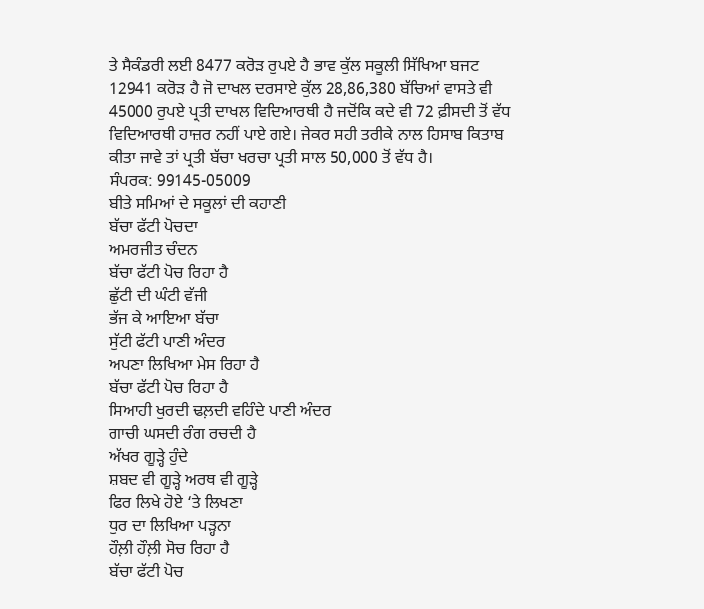ਤੇ ਸੈਕੰਡਰੀ ਲਈ 8477 ਕਰੋੜ ਰੁਪਏ ਹੈ ਭਾਵ ਕੁੱਲ ਸਕੂਲੀ ਸਿੱਖਿਆ ਬਜਟ 12941 ਕਰੋੜ ਹੈ ਜੋ ਦਾਖਲ ਦਰਸਾਏ ਕੁੱਲ 28,86,380 ਬੱਚਿਆਂ ਵਾਸਤੇ ਵੀ 45000 ਰੁਪਏ ਪ੍ਰਤੀ ਦਾਖਲ ਵਿਦਿਆਰਥੀ ਹੈ ਜਦੋਂਕਿ ਕਦੇ ਵੀ 72 ਫ਼ੀਸਦੀ ਤੋਂ ਵੱਧ ਵਿਦਿਆਰਥੀ ਹਾਜ਼ਰ ਨਹੀਂ ਪਾਏ ਗਏ। ਜੇਕਰ ਸਹੀ ਤਰੀਕੇ ਨਾਲ ਹਿਸਾਬ ਕਿਤਾਬ ਕੀਤਾ ਜਾਵੇ ਤਾਂ ਪ੍ਰਤੀ ਬੱਚਾ ਖਰਚਾ ਪ੍ਰਤੀ ਸਾਲ 50,000 ਤੋਂ ਵੱਧ ਹੈ।
ਸੰਪਰਕ: 99145-05009
ਬੀਤੇ ਸਮਿਆਂ ਦੇ ਸਕੂਲਾਂ ਦੀ ਕਹਾਣੀ
ਬੱਚਾ ਫੱਟੀ ਪੋਚਦਾ
ਅਮਰਜੀਤ ਚੰਦਨ
ਬੱਚਾ ਫੱਟੀ ਪੋਚ ਰਿਹਾ ਹੈ
ਛੁੱਟੀ ਦੀ ਘੰਟੀ ਵੱਜੀ
ਭੱਜ ਕੇ ਆਇਆ ਬੱਚਾ
ਸੁੱਟੀ ਫੱਟੀ ਪਾਣੀ ਅੰਦਰ
ਅਪਣਾ ਲਿਖਿਆ ਮੇਸ ਰਿਹਾ ਹੈ
ਬੱਚਾ ਫੱਟੀ ਪੋਚ ਰਿਹਾ ਹੈ
ਸਿਆਹੀ ਖੁਰਦੀ ਢਲ਼ਦੀ ਵਹਿੰਦੇ ਪਾਣੀ ਅੰਦਰ
ਗਾਚੀ ਘਸਦੀ ਰੰਗ ਰਚਦੀ ਹੈ
ਅੱਖਰ ਗੂੜ੍ਹੇ ਹੁੰਦੇ
ਸ਼ਬਦ ਵੀ ਗੂੜ੍ਹੇ ਅਰਥ ਵੀ ਗੂੜ੍ਹੇ
ਫਿਰ ਲਿਖੇ ਹੋਏ ‘ਤੇ ਲਿਖਣਾ
ਧੁਰ ਦਾ ਲਿਖਿਆ ਪੜ੍ਹਨਾ
ਹੌਲ਼ੀ ਹੌਲ਼ੀ ਸੋਚ ਰਿਹਾ ਹੈ
ਬੱਚਾ ਫੱਟੀ ਪੋਚ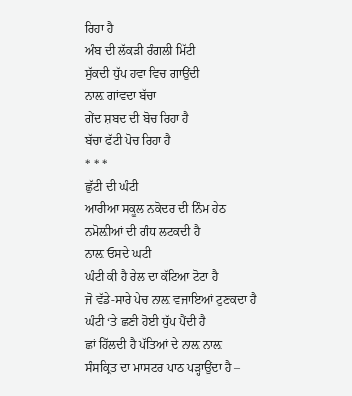ਰਿਹਾ ਹੈ
ਅੰਬ ਦੀ ਲੱਕੜੀ ਰੰਗਲੀ ਮਿੱਟੀ
ਸੁੱਕਦੀ ਧੁੱਪ ਹਵਾ ਵਿਚ ਗਾਉਂਦੀ
ਨਾਲ਼ ਗਾਂਵਦਾ ਬੱਚਾ
ਗੇਂਦ ਸ਼ਬਦ ਦੀ ਬੋਚ ਰਿਹਾ ਹੈ
ਬੱਚਾ ਫੱਟੀ ਪੋਚ ਰਿਹਾ ਹੈ
* * *
ਛੁੱਟੀ ਦੀ ਘੰਟੀ
ਆਰੀਆ ਸਕੂਲ ਨਕੋਦਰ ਦੀ ਨਿੰਮ ਹੇਠ
ਨਮੋਲ਼ੀਆਂ ਦੀ ਗੰਧ ਲਟਕਦੀ ਹੈ
ਨਾਲ਼ ਓਸਦੇ ਘਟੀ
ਘੰਟੀ ਕੀ ਹੈ ਰੇਲ ਦਾ ਕੱਟਿਆ ਟੋਟਾ ਹੈ
ਜੋ ਵੱਡੇ-ਸਾਰੇ ਪੇਚ ਨਾਲ਼ ਵਜਾਇਆਂ ਟੁਣਕਦਾ ਹੈ
ਘੰਟੀ ‘ਤੇ ਛਣੀ ਹੋਈ ਧੁੱਪ ਪੈਂਦੀ ਹੈ
ਛਾਂ ਹਿੱਲਦੀ ਹੈ ਪੱਤਿਆਂ ਦੇ ਨਾਲ਼ ਨਾਲ਼
ਸੰਸਕ੍ਰਿਤ ਦਾ ਮਾਸਟਰ ਪਾਠ ਪੜ੍ਹਾਉਂਦਾ ਹੈ –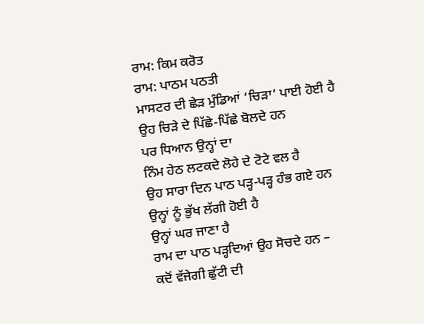ਰਾਮ: ਕਿਮ ਕਰੋਤ
ਰਾਮ: ਪਾਠਮ ਪਠਤੀ
ਮਾਸਟਰ ਦੀ ਛੇੜ ਮੁੰਡਿਆਂ ‘ਚਿੜਾ’ ਪਾਈ ਹੋਈ ਹੈ
ਉਹ ਚਿੜੇ ਦੇ ਪਿੱਛੇ-ਪਿੱਛੇ ਬੋਲਦੇ ਹਨ
ਪਰ ਧਿਆਨ ਉਨ੍ਹਾਂ ਦਾ
ਨਿੰਮ ਹੇਠ ਲਟਕਦੇ ਲੋਹੇ ਦੇ ਟੋਟੇ ਵਲ ਹੈ
ਉਹ ਸਾਰਾ ਦਿਨ ਪਾਠ ਪੜ੍ਹ-ਪੜ੍ਹ ਹੰਭ ਗਏ ਹਨ
ਉਨ੍ਹਾਂ ਨੂੰ ਭੁੱਖ ਲੱਗੀ ਹੋਈ ਹੈ
ਉਨ੍ਹਾਂ ਘਰ ਜਾਣਾ ਹੈ
ਰਾਮ ਦਾ ਪਾਠ ਪੜ੍ਹਦਿਆਂ ਉਹ ਸੋਚਦੇ ਹਨ –
ਕਦੋਂ ਵੱਜੇਗੀ ਛੁੱਟੀ ਦੀ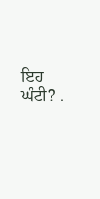ਇਹ ਘੰਟੀ? .